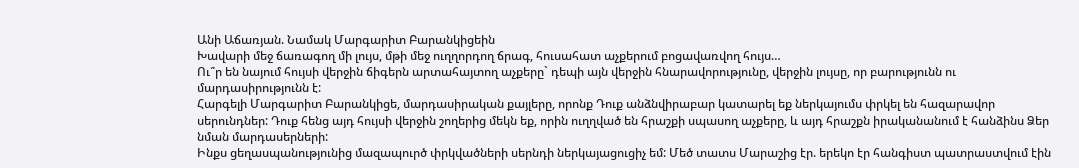Անի Աճառյան. Նամակ Մարգարիտ Բարանկիցեին
Խավարի մեջ ճառագող մի լույս, մթի մեջ ուղղորդող ճրագ, հուսահատ աչքերում բոցավառվող հույս…
Ու՞ր են նայում հույսի վերջին ճիգերն արտահայտող աչքերը` դեպի այն վերջին հնարավորությունը, վերջին լույսը, որ բարությունն ու մարդասիրությունն է:
Հարգելի Մարգարիտ Բարանկիցե, մարդասիրական քայլերը, որոնք Դուք անձնվիրաբար կատարել եք ներկայումս փրկել են հազարավոր սերունդներ: Դուք հենց այդ հույսի վերջին շողերից մեկն եք, որին ուղղված են հրաշքի սպասող աչքերը, և այդ հրաշքն իրականանում է հանձինս Ձեր նման մարդասերների:
Ինքս ցեղասպանությունից մազապուրծ փրկվածների սերնդի ներկայացուցիչ եմ: Մեծ տատս Մարաշից էր. երեկո էր հանգիստ պատրաստվում էին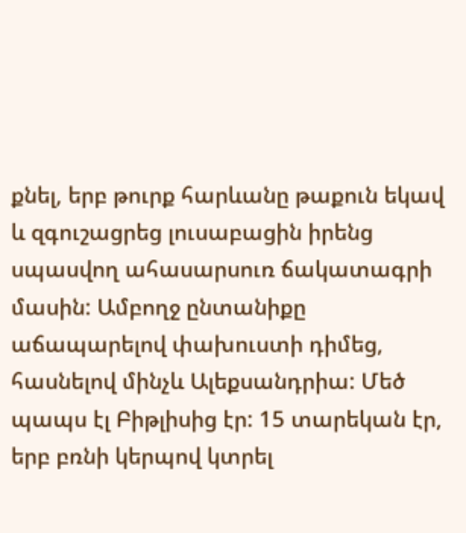քնել, երբ թուրք հարևանը թաքուն եկավ և զգուշացրեց լուսաբացին իրենց սպասվող ահասարսուռ ճակատագրի մասին: Ամբողջ ընտանիքը աճապարելով փախուստի դիմեց, հասնելով մինչև Ալեքսանդրիա: Մեծ պապս էլ Բիթլիսից էր: 15 տարեկան էր, երբ բռնի կերպով կտրել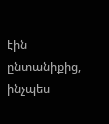էին ընտանիքից, ինչպես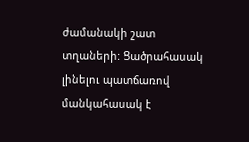ժամանակի շատ տղաների: Ցածրահասակ լինելու պատճառով մանկահասակ է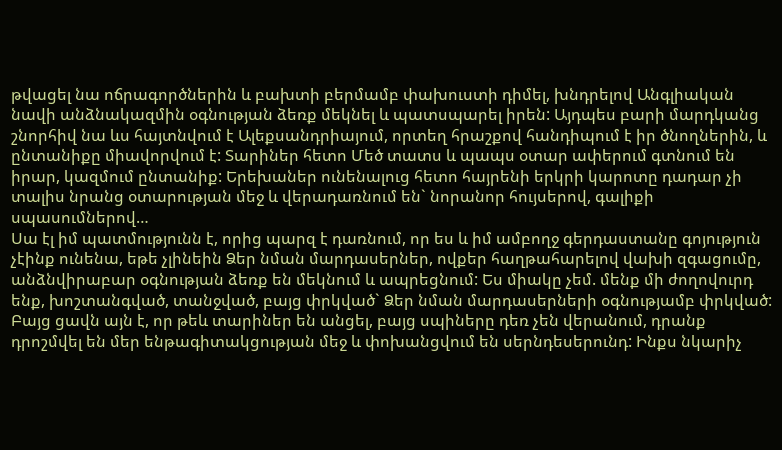թվացել նա ոճրագործներին և բախտի բերմամբ փախուստի դիմել, խնդրելով Անգլիական նավի անձնակազմին օգնության ձեռք մեկնել և պատսպարել իրեն: Այդպես բարի մարդկանց շնորհիվ նա ևս հայտնվում է Ալեքսանդրիայում, որտեղ հրաշքով հանդիպում է իր ծնողներին, և ընտանիքը միավորվում է: Տարիներ հետո Մեծ տատս և պապս օտար ափերում գտնում են իրար, կազմում ընտանիք: Երեխաներ ունենալուց հետո հայրենի երկրի կարոտը դադար չի տալիս նրանց օտարության մեջ և վերադառնում են` նորանոր հույսերով, գալիքի սպասումներով…
Սա էլ իմ պատմությունն է, որից պարզ է դառնում, որ ես և իմ ամբողջ գերդաստանը գոյություն չէինք ունենա, եթե չլինեին Ձեր նման մարդասերներ, ովքեր հաղթահարելով վախի զգացումը, անձնվիրաբար օգնության ձեռք են մեկնում և ապրեցնում: Ես միակը չեմ. մենք մի ժողովուրդ ենք, խոշտանգված, տանջված, բայց փրկված` Ձեր նման մարդասերների օգնությամբ փրկված:
Բայց ցավն այն է, որ թեև տարիներ են անցել, բայց սպիները դեռ չեն վերանում, դրանք դրոշմվել են մեր ենթագիտակցության մեջ և փոխանցվում են սերնդեսերունդ: Ինքս նկարիչ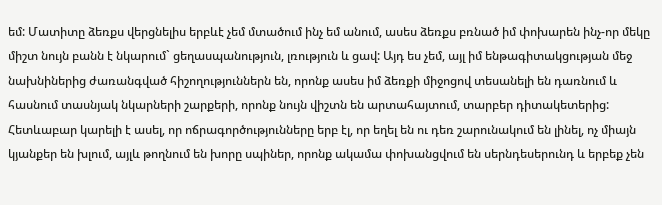եմ: Մատիտը ձեռքս վերցնելիս երբևէ չեմ մտածում ինչ եմ անում, ասես ձեռքս բռնած իմ փոխարեն ինչ-որ մեկը միշտ նույն բանն է նկարում` ցեղասպանություն, լռություն և ցավ: Այդ ես չեմ, այլ իմ ենթագիտակցության մեջ նախնիներից ժառանգված հիշողություններն են, որոնք ասես իմ ձեռքի միջոցով տեսանելի են դառնում և հասնում տասնյակ նկարների շարքերի, որոնք նույն վիշտն են արտահայտում, տարբեր դիտակետերից: Հետևաբար կարելի է ասել, որ ոճրագործությունները երբ էլ, որ եղել են ու դեռ շարունակում են լինել, ոչ միայն կյանքեր են խլում, այլև թողնում են խորը սպիներ, որոնք ակամա փոխանցվում են սերնդեսերունդ և երբեք չեն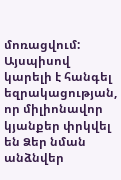մոռացվում:
Այսպիսով կարելի է հանգել եզրակացության, որ միլիոնավոր կյանքեր փրկվել են Ձեր նման անձնվեր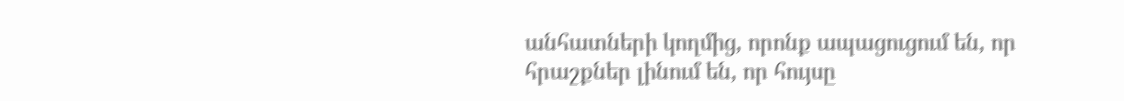անհատների կողմից, որոնք ապացուցում են, որ հրաշքներ լինում են, որ հույսը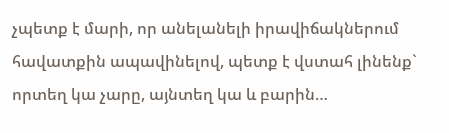չպետք է մարի, որ անելանելի իրավիճակներում հավատքին ապավինելով, պետք է վստահ լինենք` որտեղ կա չարը, այնտեղ կա և բարին…